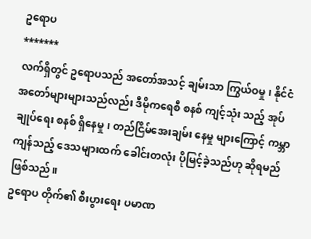ဥရောပ
*******
လက်ရှိတွင် ဥရောပသည် အတော်အသင့် ချမ်းသာ ကြွယ်ဝမှု၊ နိုင်ငံ အတော်များများသည်လည်း ဒီမိုကရေစီ စနစ် ကျင့်သုံး သည့် အုပ်ချုပ်ရေး စနစ် ရှိနေမှု၊ တည်ငြိမ်အေးချမ်း နေမှု များကြောင့် ကမ္ဘာ ကျန်သည့် ဒေသများထက် ခေါင်းတလုံး ပိုမြင့်ခဲ့သည်ဟု ဆိုရမည် ဖြစ်သည်။
ဥရောပ တိုက်၏ စီးပွားရေး ပမာဏ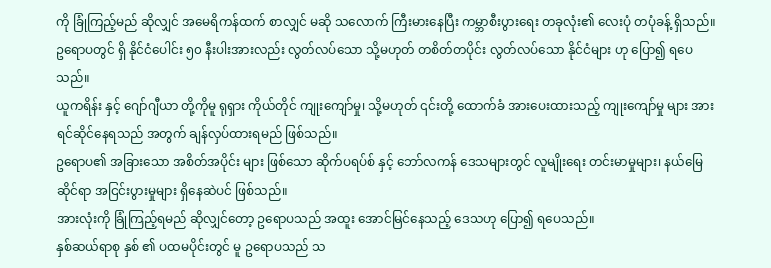ကို ခြုံကြည့်မည် ဆိုလျှင် အမေရိကန်ထက် စာလျှင် မဆို သလောက် ကြီးမားနေပြီး ကမ္ဘာစီးပွားရေး တခုလုံး၏ လေးပုံ တပုံခန့် ရှိသည်။ ဥရောပတွင် ရှိ နိုင်ငံပေါင်း ၅၀ နီးပါးအားလည်း လွတ်လပ်သော သို့မဟုတ် တစိတ်တပိုင်း လွတ်လပ်သော နိုင်ငံများ ဟု ပြော၍ ရပေသည်။
ယူကရိန်း နှင့် ဂျော်ဂျီယာ တို့ကိုမူ ရုရှား ကိုယ်တိုင် ကျုးကျော်မှု၊ သို့မဟုတ် ၎င်းတို့ ထောက်ခံ အားပေးထားသည့် ကျုးကျော်မှု များ အား ရင်ဆိုင်နေရသည် အတွက် ချန်လှပ်ထားရမည် ဖြစ်သည်။
ဥရောပ၏ အခြားသော အစိတ်အပိုင်း များ ဖြစ်သော ဆိုက်ပရပ်စ် နှင့် ဘော်လကန် ဒေသများတွင် လူမျိုးရေး တင်းမာမှုများ၊ နယ်မြေ ဆိုင်ရာ အငြင်းပွားမှုများ ရှိနေဆဲပင် ဖြစ်သည်။
အားလုံးကို ခြုံကြည့်ရမည် ဆိုလျှင်တော့ ဥရောပသည် အထူး အောင်မြင်နေသည့် ဒေသဟု ပြော၍ ရပေသည်။
နှစ်ဆယ်ရာစု နှစ် ၏ ပထမပိုင်းတွင် မူ ဥရောပသည် သ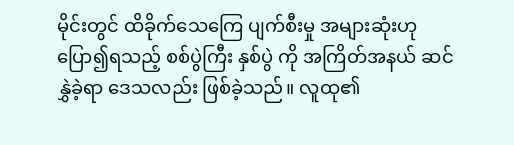မိုင်းတွင် ထိခိုက်သေကြေ ပျက်စီးမှု အများဆုံးဟု ပြော၍ရသည့် စစ်ပွဲကြီး နှစ်ပွဲ ကို အကြိတ်အနယ် ဆင်နွှဲခဲ့ရာ ဒေသလည်း ဖြစ်ခဲ့သည်။ လူထု၏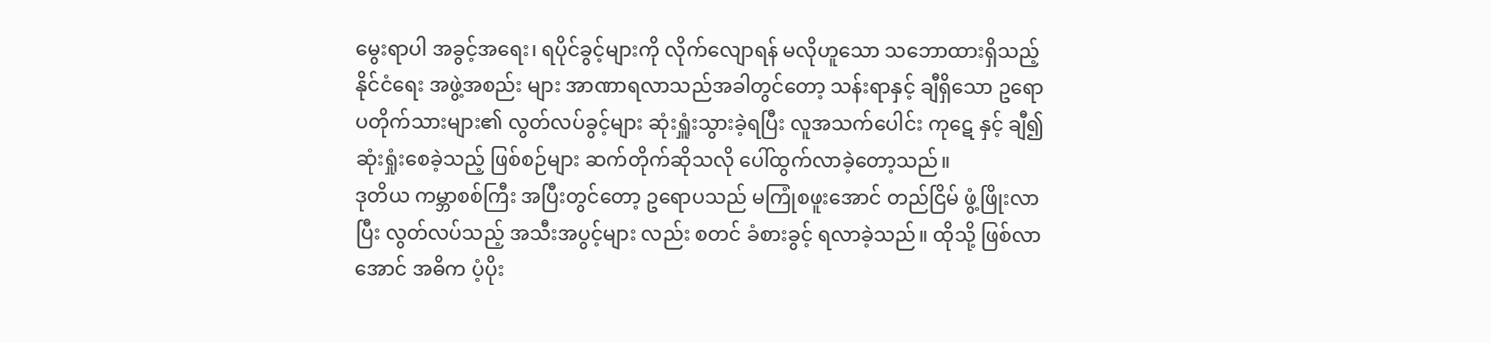မွေးရာပါ အခွင့်အရေး၊ ရပိုင်ခွင့်များကို လိုက်လျောရန် မလိုဟူသော သဘောထားရှိသည့် နိုင်ငံရေး အဖွဲ့အစည်း များ အာဏာရလာသည်အခါတွင်တော့ သန်းရာနှင့် ချီရှိသော ဥရောပတိုက်သားများ၏ လွတ်လပ်ခွင့်များ ဆုံးရှူံးသွားခဲ့ရပြီး လူအသက်ပေါင်း ကုဋေ နှင့် ချီ၍ ဆုံးရှုံးစေခဲ့သည့် ဖြစ်စဉ်များ ဆက်တိုက်ဆိုသလို ပေါ်ထွက်လာခဲ့တော့သည်။
ဒုတိယ ကမ္ဘာစစ်ကြီး အပြီးတွင်တော့ ဥရောပသည် မကြုံစဖူးအောင် တည်ငြိမ် ဖွံ့ဖြိုးလာပြီး လွတ်လပ်သည့် အသီးအပွင့်များ လည်း စတင် ခံစားခွင့် ရလာခဲ့သည်။ ထိုသို့ ဖြစ်လာအောင် အဓိက ပံ့ပိုး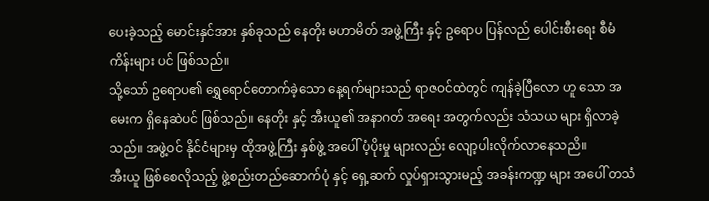ပေးခဲ့သည့် မောင်းနှင်အား နှစ်ခုသည် နေတိုး မဟာမိတ် အဖွဲ့ကြီး နှင့် ဥရောပ ပြန်လည် ပေါင်းစီးရေး စီမံကိန်းများ ပင် ဖြစ်သည်။
သို့သော် ဥရောပ၏ ရွှေရောင်တောက်ခဲ့သော နေ့ရက်များသည် ရာဇဝင်ထဲတွင် ကျန်ခဲ့ပြီလော ဟူ သော အမေးက ရှိနေဆဲပင် ဖြစ်သည်။ နေတိုး နှင့် အီးယူ၏ အနာဂတ် အရေး အတွက်လည်း သံသယ များ ရှိလာခဲ့သည်။ အဖွဲ့ဝင် နိုင်ငံများမှ ထိုအဖွဲ့ကြီး နှစ်ဖွဲ့ အပေါ် ပံ့ပိုးမှု များလည်း လျော့ပါးလိုက်လာနေသညိ။
အီးယူ ဖြစ်စေလိုသည့် ဖွဲ့စည်းတည်ဆောက်ပုံ နှင့် ရှေ့ဆက် လှုပ်ရှားသွားမည့် အခန်းကဏ္ဍ များ အပေါ် တသံ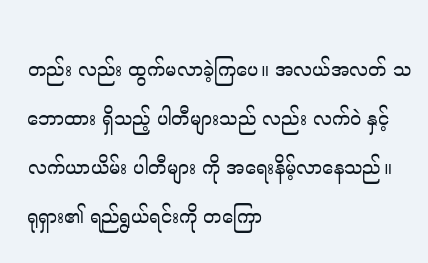တည်း လည်း ထွက်မလာခဲ့ကြပေ။ အလယ်အလတ် သဘောထား ရှိသည့် ပါတီများသည် လည်း လက်ဝဲ နှင့် လက်ယာယိမ်း ပါတီများ ကို အရေးနိမ့်လာနေသည်။
ရုရှား၏ ရည်ရွယ်ရင်းကို တကြော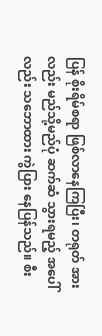ပြန် စိုးရိမ်စရာ ဖြစ်လာနေကြပြီး၊ တရုတ် အားလည်း မည်သို့မည်ပုံ ဆက်ဆံ သွားရမည့် အပေါ်လည်း သဘောထား ကွဲပြား နေပြန်သည်။ စီး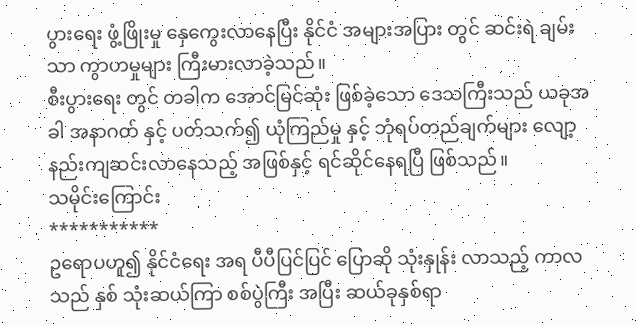ပွားရေး ဖွံ့ဖြိုးမှု နှေကွေးလာနေပြီး နိုင်ငံ အများအပြား တွင် ဆင်းရဲ ချမ်းသာ ကွာဟမှုများ ကြီးမားလာခဲ့သည်။
စီးပွားရေး တွင် တခါက အောင်မြင်ဆုံး ဖြစ်ခဲ့သော ဒေသကြီးသည် ယခုအခါ အနာဂတ် နှင့် ပတ်သက်၍ ယုံကြည်မှု နှင့် ဘုံရပ်တည်ချက်များ လျော့နည်းကျဆင်းလာနေသည့် အဖြစ်နှင့် ရင်ဆိုင်နေရပြီ ဖြစ်သည်။
သမိုင်းကြောင်း
***********
ဥရောပဟူ၍ နိုင်ငံရေး အရ ပီပီပြင်ပြင် ပြောဆို သုံးနှုန်း လာသည့် ကာလသည် နှစ် သုံးဆယ်ကြာ စစ်ပွဲကြီး အပြီး ဆယ်ခုနှစ်ရာ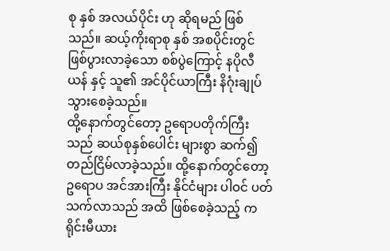စု နှစ် အလယ်ပိုင်း ဟု ဆိုရမည် ဖြစ်သည်။ ဆယ့်ကိုးရာစု နှစ် အစပိုင်းတွင် ဖြစ်ပွားလာခဲ့သော စစ်ပွဲကြောင့် နပိုလီယန် နှင့် သူ၏ အင်ပိုင်ယာကြီး နိဂုံးချုပ်သွားစေခဲ့သည်။
ထို့နောက်တွင်တော့ ဥရောပတိုက်ကြီးသည် ဆယ်စုနှစ်ပေါင်း များစွာ ဆက်၍ တည်ငြိမ်လာခဲ့သည်။ ထို့နောက်တွင်တော့ ဥရောပ အင်အားကြီး နိုင်ငံများ ပါဝင် ပတ်သက်လာသည် အထိ ဖြစ်စေခဲ့သည့် ကရိုင်းမီယား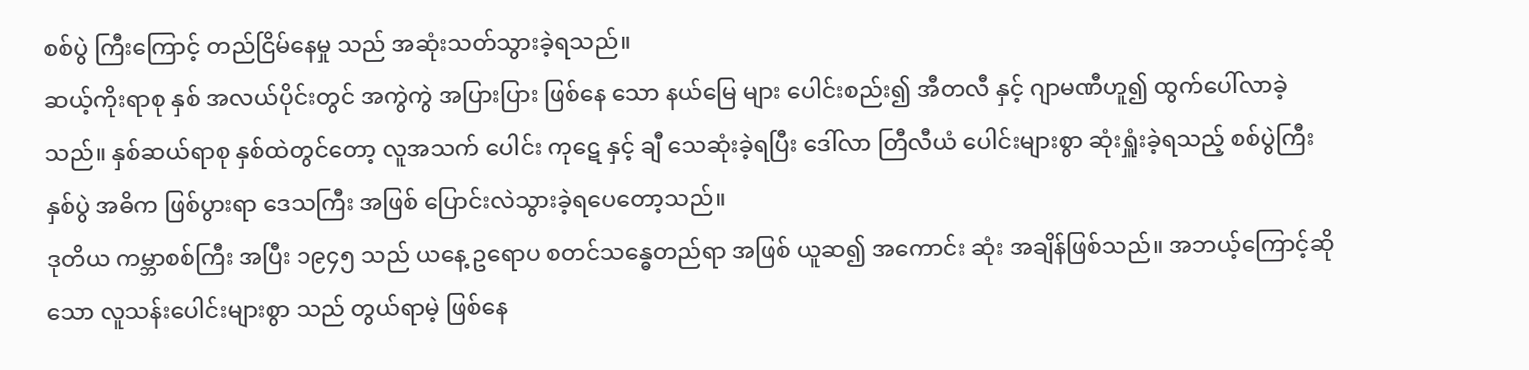စစ်ပွဲ ကြီးကြောင့် တည်ငြိမ်နေမှု သည် အဆုံးသတ်သွားခဲ့ရသည်။
ဆယ့်ကိုးရာစု နှစ် အလယ်ပိုင်းတွင် အကွဲကွဲ အပြားပြား ဖြစ်နေ သော နယ်မြေ များ ပေါင်းစည်း၍ အီတလီ နှင့် ဂျာမဏီဟူ၍ ထွက်ပေါ်လာခဲ့သည်။ နှစ်ဆယ်ရာစု နှစ်ထဲတွင်တော့ လူအသက် ပေါင်း ကုဋေ နှင့် ချီ သေဆုံးခဲ့ရပြီး ဒေါ်လာ တြီလီယံ ပေါင်းများစွာ ဆုံးရှူံးခဲ့ရသည့် စစ်ပွဲကြီး နှစ်ပွဲ အဓိက ဖြစ်ပွားရာ ဒေသကြီး အဖြစ် ပြောင်းလဲသွားခဲ့ရပေတော့သည်။
ဒုတိယ ကမ္ဘာစစ်ကြီး အပြီး ၁၉၄၅ သည် ယနေ့ ဥရောပ စတင်သန္ဓေတည်ရာ အဖြစ် ယူဆ၍ အကောင်း ဆုံး အချိန်ဖြစ်သည်။ အဘယ့်ကြောင့်ဆိုသော လူသန်းပေါင်းများစွာ သည် တွယ်ရာမဲ့ ဖြစ်နေ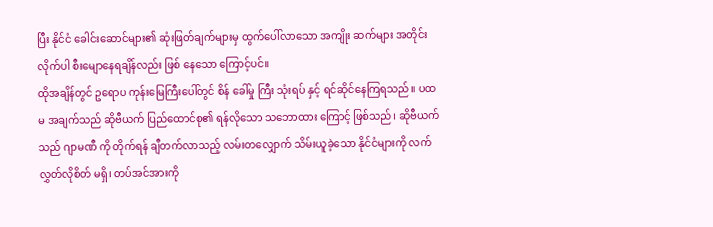ပြီး နိုင်ငံ ခေါင်းဆောင်များ၏ ဆုံးဖြတ်ချက်များမှ ထွက်ပေါ်လာသော အကျိုး ဆက်များ အတိုင်း လိုက်ပါ စီးမျောနေရချိန်လည်း ဖြစ် နေသော ကြောင့်ပင်။
ထိုအချိန်တွင် ဥရောပ ကုန်းမြေကြီးပေါ်တွင် စိန် ခေါ်မှု ကြီး သုံးရပ် နှင့် ရင်ဆိုင်နေကြရသည်။ ပထမ အချက်သည် ဆိုဗီယက် ပြည်ထောင်စု၏ ရန်လိုသော သဘောထား ကြောင့် ဖြစ်သည်၊ ဆိုဗီယက်သည် ဂျာမဏီ ကို တိုက်ရန် ချီတက်လာသည့် လမ်းတလျှောက် သိမ်းယူခဲ့သော နိုင်ငံများကို လက်လွှတ်လိုစိတ် မရှိ၊ တပ်အင်အားကို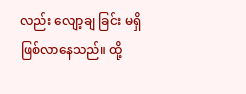လည်း လျော့ချ ခြင်း မရှိ ဖြစ်လာနေသည်။ ထို့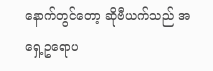နောက်တွင်တော့ ဆိုဗီယက်သည် အရှေ့ဥရောပ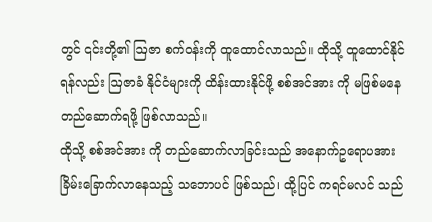တွင် ၎င်းတို့၏ ဩဇာ စက်ဝန်းကို ထူထောင်လာသည်။ ထိုသို့ ထူထောင်နိုင်ရန်လည်း ဩဇာခံ နိုင်ငံများကို ထိန်းထားနိုင်ဖို့ စစ်အင်အား ကို မဖြစ်မနေ တည်ဆောက်ရဖို့ ဖြစ်လာသည်။
ထိုသို့ စစ်အင်အား ကို တည်ဆောက်လာခြင်းသည် အနောက်ဥရောပအား ခြိမ်းခြောက်လာနေသည့် သဘောပင် ဖြစ်သည်၊ ထို့ပြင် ကရင်မလင် သည်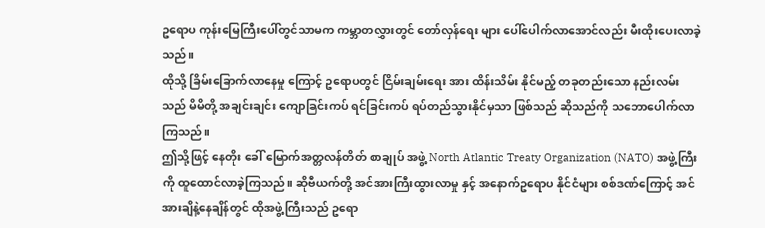ဥရောပ ကုန်းမြေကြီးပေါ်တွင်သာမက ကမ္ဘာတလွှားတွင် တော်လှန်ရေး များ ပေါ်ပေါက်လာအောင်လည်း မီးထိုးပေးလာခဲ့သည်။
ထိုသို့ ခြိမ်းခြောက်လာနေမှု ကြောင့် ဥရောပတွင် ငြိမ်းချမ်းရေး အား ထိန်းသိမ်း နိုင်မည့် တခုတည်းသော နည်းလမ်းသည် မိမိတို့ အချင်းချင်း ကျောခြင်းကပ် ရင်ခြင်းကပ် ရပ်တည်သွားနိုင်မှသာ ဖြစ်သည် ဆိုသည်ကို သဘောပေါက်လာကြသည်။
ဤသို့ဖြင့် နေတိုး ခေါ် မြောက်အတ္တလန်တိတ် စာချုပ် အဖွဲ့ North Atlantic Treaty Organization (NATO) အဖွဲ့ကြီးကို ထူထောင်လာခဲ့ကြသည်။ ဆိုဗီယက်တို့ အင်အားကြီးထွားလာမှု နှင့် အနောက်ဥရောပ နိုင်ငံများ စစ်ဒဏ်ကြောင့် အင်အားချိနဲ့နေချိန်တွင် ထိုအဖွဲ့ကြီးသည် ဥရော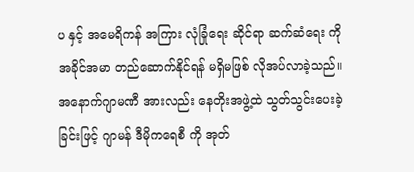ပ နှင့် အမေရိကန် အကြား လုံခြုံရေး ဆိုင်ရာ ဆက်ဆံရေး ကို အခိုင်အမာ တည်ဆောက်နိုင်ရန် မရှိမဖြစ် လိုအပ်လာခဲ့သည်။
အနောက်ဂျာမဏီ အားလည်း နေတိုးအဖွဲ့ထဲ သွတ်သွင်းပေးခဲ့ခြင်းဖြင့် ဂျာမန် ဒီမိုကရေစီ ကို အုတ်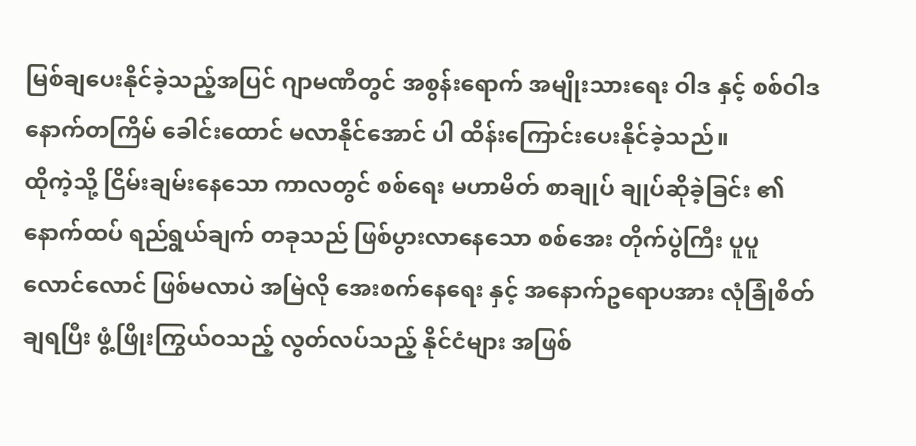မြစ်ချပေးနိုင်ခဲ့သည့်အပြင် ဂျာမဏီတွင် အစွန်းရောက် အမျိုးသားရေး ဝါဒ နှင့် စစ်ဝါဒ နောက်တကြိမ် ခေါင်းထောင် မလာနိုင်အောင် ပါ ထိန်းကြောင်းပေးနိုင်ခဲ့သည်။
ထိုကဲ့သို့ ငြိမ်းချမ်းနေသော ကာလတွင် စစ်ရေး မဟာမိတ် စာချုပ် ချုပ်ဆိုခဲ့ခြင်း ၏ နောက်ထပ် ရည်ရွယ်ချက် တခုသည် ဖြစ်ပွားလာနေသော စစ်အေး တိုက်ပွဲကြီး ပူပူလောင်လောင် ဖြစ်မလာပဲ အမြဲလို အေးစက်နေရေး နှင့် အနောက်ဥရောပအား လုံခြုံစိတ်ချရပြီး ဖွံ့ဖြိုးကြွယ်ဝသည့် လွတ်လပ်သည့် နိုင်ငံများ အဖြစ်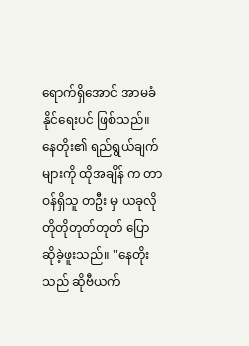ရောက်ရှိအောင် အာမခံနိုင်ရေးပင် ဖြစ်သည်။
နေတိုး၏ ရည်ရွယ်ချက်များကို ထိုအချိန် က တာဝန်ရှိသူ တဦး မှ ယခုလို တိုတိုတုတ်တုတ် ပြောဆိုခဲ့ဖူးသည်။ "နေတိုးသည် ဆိုဗီယက်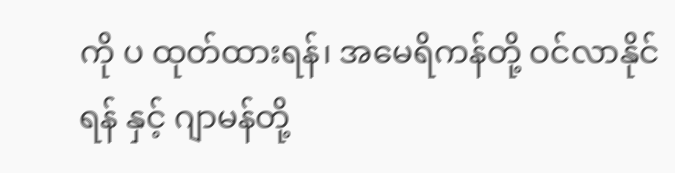ကို ပ ထုတ်ထားရန်၊ အမေရိကန်တို့ ဝင်လာနိုင်ရန် နှင့် ဂျာမန်တို့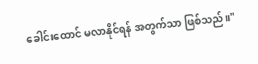ခေါင်းထောင် မလာနိုင်ရန် အတွက်သာ ဖြစ်သည်။"